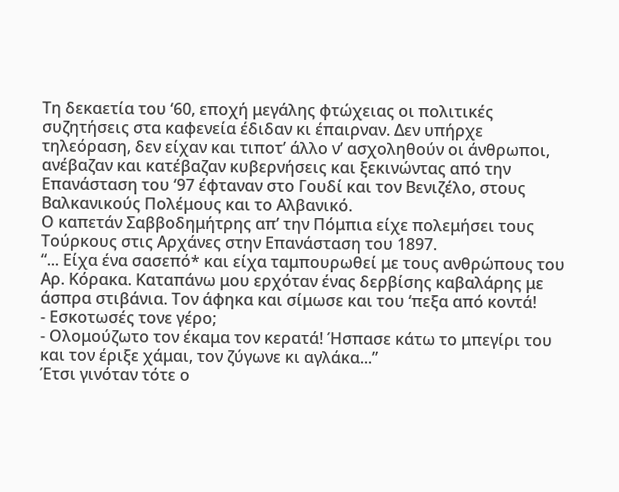Τη δεκαετία του ‘60, εποχή μεγάλης φτώχειας οι πολιτικές συζητήσεις στα καφενεία έδιδαν κι έπαιρναν. Δεν υπήρχε τηλεόραση, δεν είχαν και τιποτ’ άλλο ν’ ασχοληθούν οι άνθρωποι, ανέβαζαν και κατέβαζαν κυβερνήσεις και ξεκινώντας από την Επανάσταση του ‘97 έφταναν στο Γουδί και τον Βενιζέλο, στους Βαλκανικούς Πολέμους και το Αλβανικό.
Ο καπετάν Σαββοδημήτρης απ’ την Πόμπια είχε πολεμήσει τους Τούρκους στις Αρχάνες στην Επανάσταση του 1897.
“... Είχα ένα σασεπό* και είχα ταμπουρωθεί με τους ανθρώπους του Αρ. Κόρακα. Καταπάνω μου ερχόταν ένας δερβίσης καβαλάρης με άσπρα στιβάνια. Τον άφηκα και σίμωσε και του ‘πεξα από κοντά!
- Εσκοτωσές τονε γέρο;
- Ολομούζωτο τον έκαμα τον κερατά! Ήσπασε κάτω το μπεγίρι του και τον έριξε χάμαι, τον ζύγωνε κι αγλάκα...”
Έτσι γινόταν τότε ο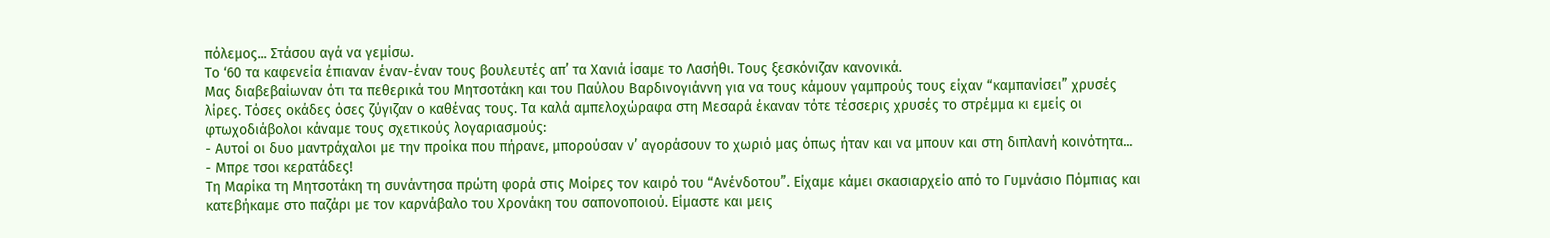πόλεμος... Στάσου αγά να γεμίσω.
Το ‘60 τα καφενεία έπιαναν έναν-έναν τους βουλευτές απ’ τα Χανιά ίσαμε το Λασήθι. Τους ξεσκόνιζαν κανονικά.
Μας διαβεβαίωναν ότι τα πεθερικά του Μητσοτάκη και του Παύλου Βαρδινογιάννη για να τους κάμουν γαμπρούς τους είχαν “καμπανίσει” χρυσές λίρες. Τόσες οκάδες όσες ζύγιζαν ο καθένας τους. Τα καλά αμπελοχώραφα στη Μεσαρά έκαναν τότε τέσσερις χρυσές το στρέμμα κι εμείς οι φτωχοδιάβολοι κάναμε τους σχετικούς λογαριασμούς:
- Αυτοί οι δυο μαντράχαλοι με την προίκα που πήρανε, μπορούσαν ν’ αγοράσουν το χωριό μας όπως ήταν και να μπουν και στη διπλανή κοινότητα...
- Μπρε τσοι κερατάδες!
Τη Μαρίκα τη Μητσοτάκη τη συνάντησα πρώτη φορά στις Μοίρες τον καιρό του “Ανένδοτου”. Είχαμε κάμει σκασιαρχείο από το Γυμνάσιο Πόμπιας και κατεβήκαμε στο παζάρι με τον καρνάβαλο του Χρονάκη του σαπονοποιού. Είμαστε και μεις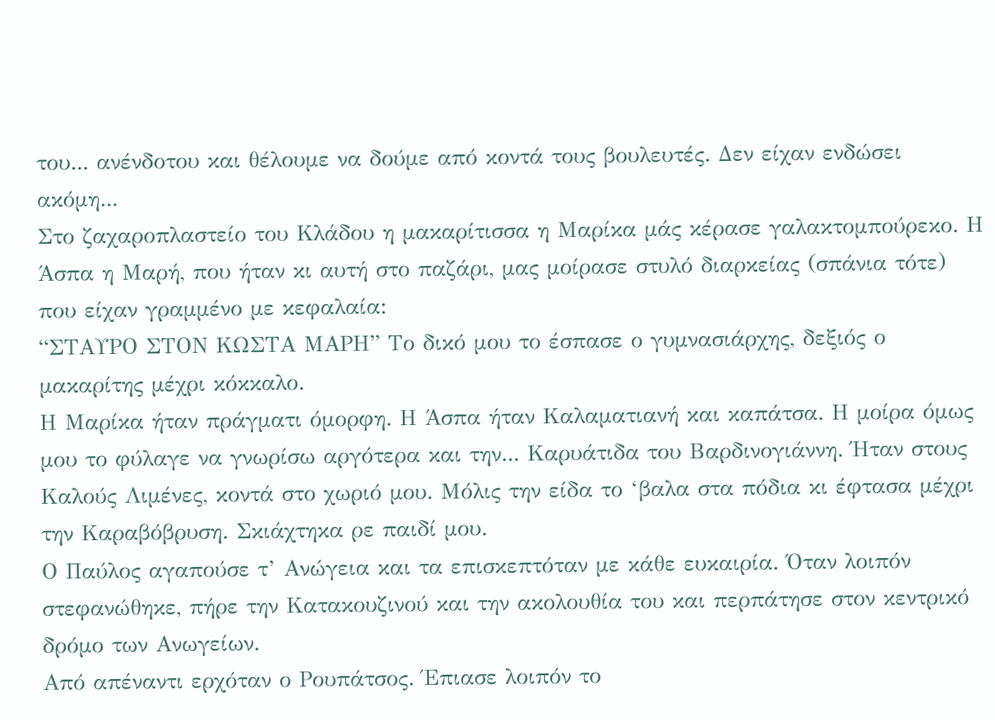του... ανένδοτου και θέλουμε να δούμε από κοντά τους βουλευτές. Δεν είχαν ενδώσει ακόμη...
Στο ζαχαροπλαστείο του Κλάδου η μακαρίτισσα η Μαρίκα μάς κέρασε γαλακτομπούρεκο. Η Άσπα η Μαρή, που ήταν κι αυτή στο παζάρι, μας μοίρασε στυλό διαρκείας (σπάνια τότε) που είχαν γραμμένο με κεφαλαία:
“ΣΤΑΥΡΟ ΣΤΟΝ ΚΩΣΤΑ ΜΑΡΗ” Το δικό μου το έσπασε ο γυμνασιάρχης, δεξιός ο μακαρίτης μέχρι κόκκαλο.
Η Μαρίκα ήταν πράγματι όμορφη. Η Άσπα ήταν Καλαματιανή και καπάτσα. Η μοίρα όμως μου το φύλαγε να γνωρίσω αργότερα και την... Καρυάτιδα του Βαρδινογιάννη. Ήταν στους Καλούς Λιμένες, κοντά στο χωριό μου. Μόλις την είδα το ‘βαλα στα πόδια κι έφτασα μέχρι την Καραβόβρυση. Σκιάχτηκα ρε παιδί μου.
Ο Παύλος αγαπούσε τ’ Ανώγεια και τα επισκεπτόταν με κάθε ευκαιρία. Όταν λοιπόν στεφανώθηκε, πήρε την Κατακουζινού και την ακολουθία του και περπάτησε στον κεντρικό δρόμο των Ανωγείων.
Από απέναντι ερχόταν ο Ρουπάτσος. Έπιασε λοιπόν το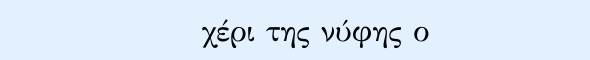χέρι της νύφης ο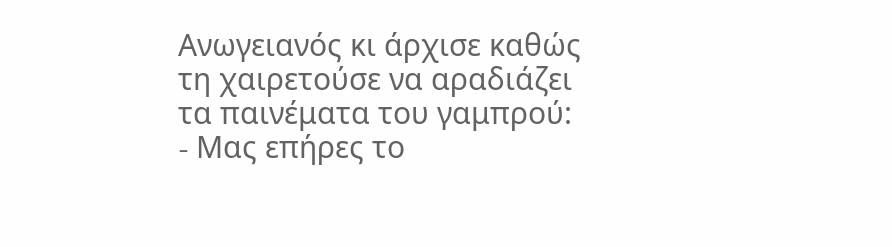Ανωγειανός κι άρχισε καθώς τη χαιρετούσε να αραδιάζει τα παινέματα του γαμπρού:
- Mας επήρες το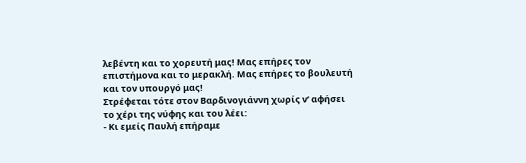λεβέντη και το χορευτή μας! Μας επήρες τον επιστήμονα και το μερακλή. Μας επήρες το βουλευτή και τον υπουργό μας!
Στρέφεται τότε στον Βαρδινογιάννη χωρίς ν’ αφήσει το χέρι της νύφης και του λέει:
- Κι εμείς Παυλή επήραμε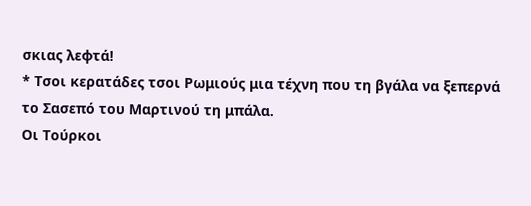σκιας λεφτά!
* Τσοι κερατάδες τσοι Ρωμιούς μια τέχνη που τη βγάλα να ξεπερνά το Σασεπό του Μαρτινού τη μπάλα.
Οι Τούρκοι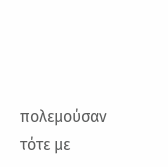πολεμούσαν τότε με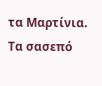τα Μαρτίνια. Τα σασεπό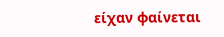είχαν φαίνεται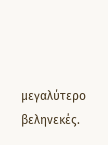μεγαλύτερο βεληνεκές.